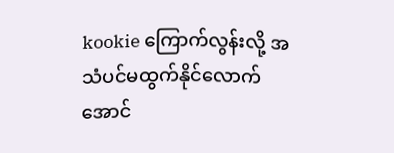kookie ကြောက်လွန်းလို့ အသံပင်မထွက်နိုင်လောက်အောင်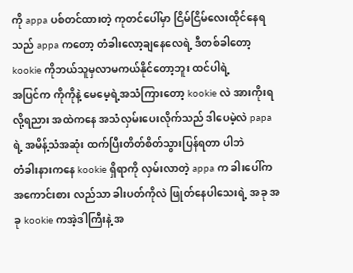ကို appa ပစ်တင်ထားတဲ့ ကုတင်ပေါ်မှာ ငြိမ်ငြိမ်လေးထိုင်နေရသည် appa ကတော့ တံခါးလော့ချနေလေရဲ့ ဒီတစ်ခါတော့ kookie ကိုဘယ်သူမှလာမကယ်နိုင်တော့ဘူး ထင်ပါရဲ့
အပြင်က ကိုကိုနဲ့ မေမေ့ရဲ့အသံကြားတော့ kookie လဲ အားကိုးရလို့ရညား အထဲကနေ အသံလှမ်းပေးလိုက်သည် ဒါပေမဲ့လဲ papa ရဲ့ အမိန့်သံအဆုံး ထက်ပြီးတိတ်စိတ်သွားပြန်ရတာ ပါဘဲ
တံခါးနားကနေ kookie ရှိရာကို လှမ်းလာတဲ့ appa က ခါးပေါ်က အကောင်းစား လည်သာ ခါးပတ်ကိုလဲ ဖြုတ်နေပါသေးရဲ့ အခု အခု kookie ကအဲ့ဒါကြီးနဲ့ အ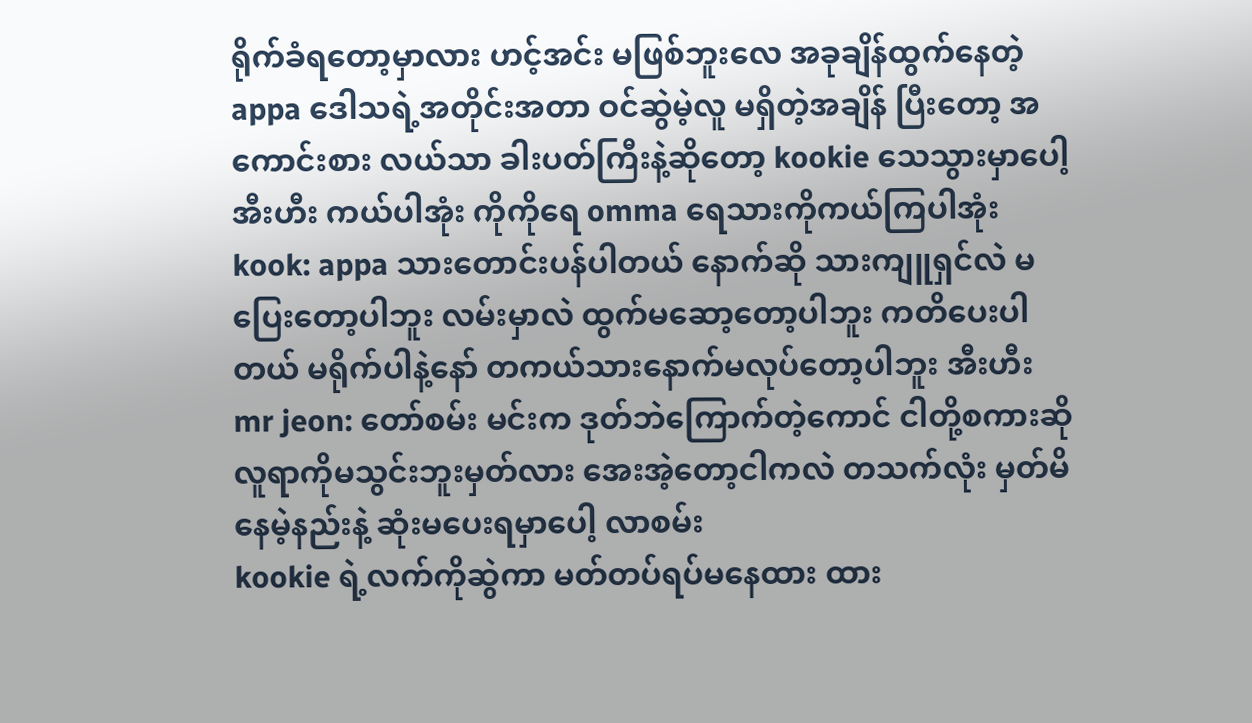ရိုက်ခံရတော့မှာလား ဟင့်အင်း မဖြစ်ဘူးလေ အခုချိန်ထွက်နေတဲ့ appa ဒေါသရဲ့အတိုင်းအတာ ဝင်ဆွဲမဲ့လူ မရှိတဲ့အချိန် ပြီးတော့ အကောင်းစား လယ်သာ ခါးပတ်ကြီးနဲ့ဆိုတော့ kookie သေသွားမှာပေါ့ အီးဟီး ကယ်ပါအုံး ကိုကိုရေ omma ရေသားကိုကယ်ကြပါအုံး
kook: appa သားတောင်းပန်ပါတယ် နောက်ဆို သားကျူရှင်လဲ မပြေးတော့ပါဘူး လမ်းမှာလဲ ထွက်မဆော့တော့ပါဘူး ကတိပေးပါတယ် မရိုက်ပါနဲ့နော် တကယ်သားနောက်မလုပ်တော့ပါဘူး အီးဟီး
mr jeon: တော်စမ်း မင်းက ဒုတ်ဘဲကြောက်တဲ့ကောင် ငါတို့စကားဆို လူရာကိုမသွင်းဘူးမှတ်လား အေးအဲ့တော့ငါကလဲ တသက်လုံး မှတ်မိနေမဲ့နည်းနဲ့ ဆုံးမပေးရမှာပေါ့ လာစမ်း
kookie ရဲ့လက်ကိုဆွဲကာ မတ်တပ်ရပ်မနေထား ထား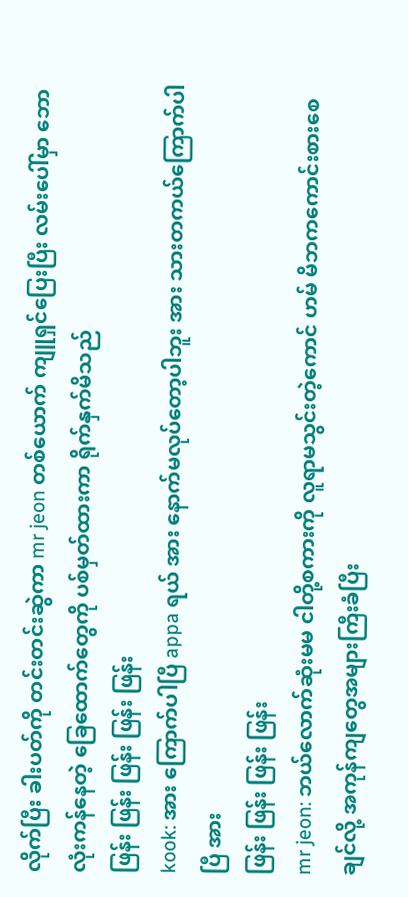လိုက်ပြီး ခါးပတ်ကို တင်းတင်းဆွဲကာ mr jeon တစ်ယောက် ကျူရှင်ပြေးပြီး လမ်းပေါ်မှာ ဘောလုံးကန်နေတဲ့ ခြေထောက်တွေကို ပစ်မှတ်ထားကာ ရိုက်နှက်မိသည်
ဖြန်း ဖြန်း ဖြန်း ဖြန်း ဖြန်း
kook: အား ကြောက်ပါပြီ appa ရယ် အား နောက်မလုပ်တော့ပါဘူး အား သားတကယ်ကြောက်ပါပြီ အား
ဖြန်း ဖြန်း ဖြန်း ဖြန်း
mr jeon: ဘယ်လောက်ဆုံးမမ ငါတို့စကားကို လူရာမသွင်းတဲ့ကောင် ဟမ် မိဘကကောင်းစားစေချင်လို့ အကုန်ကျတွေအများကြီးခံပြီး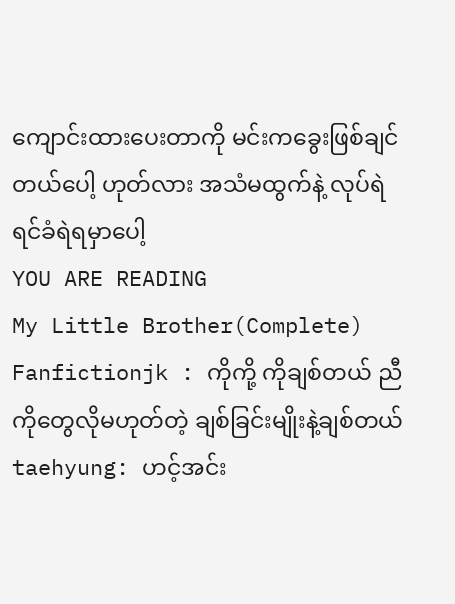ကျောင်းထားပေးတာကို မင်းကခွေးဖြစ်ချင်တယ်ပေါ့ ဟုတ်လား အသံမထွက်နဲ့ လုပ်ရဲရင်ခံရဲရမှာပေါ့
YOU ARE READING
My Little Brother(Complete)
Fanfictionjk : ကိုကို့ ကိုချစ်တယ် ညီကိုတွေလိုမဟုတ်တဲ့ ချစ်ခြင်းမျိုးနဲ့ချစ်တယ် taehyung: ဟင့်အင်း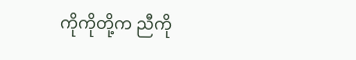ကိုကိုတို့က ညီကို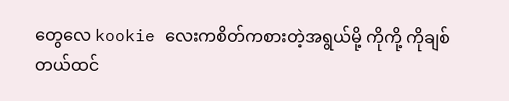တွေလေ kookie လေးကစိတ်ကစားတဲ့အရွယ်မို့ ကိုကို့ ကိုချစ်တယ်ထင်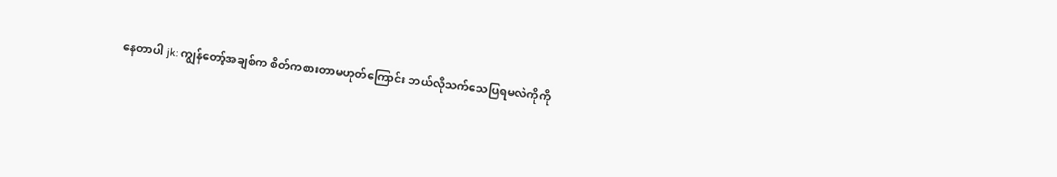နေတာပါ jk: ကျွန်တော့်အချစ်က စိတ်ကစားတာမဟုတ်ကြောင်း ဘယ်လိုသက်သေပြရမလဲကိုကို